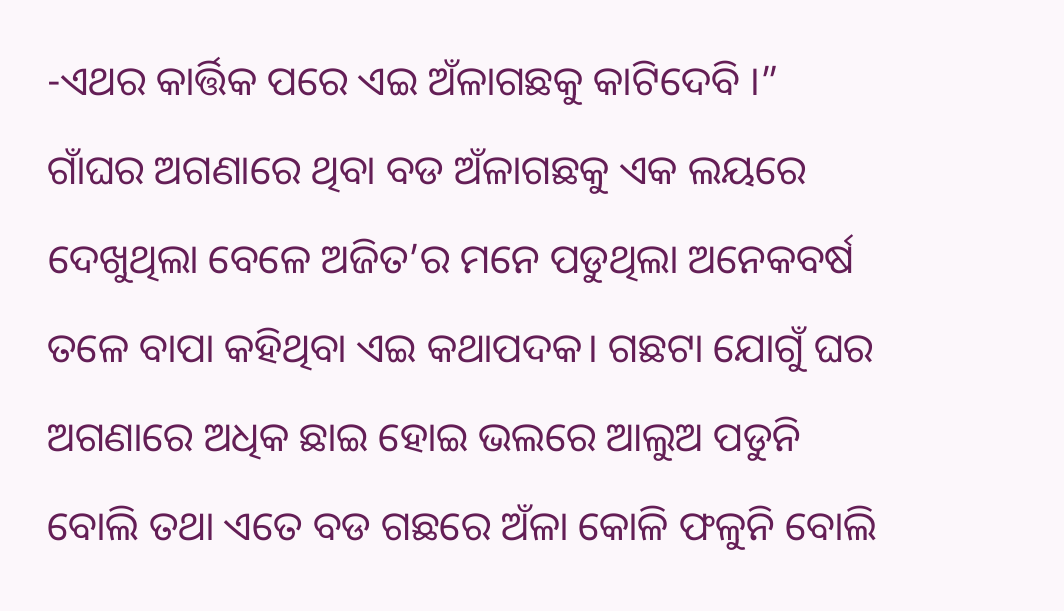-ଏଥର କାର୍ତ୍ତିକ ପରେ ଏଇ ଅଁଳାଗଛକୁ କାଟିଦେବି ।”
ଗାଁଘର ଅଗଣାରେ ଥିବା ବଡ ଅଁଳାଗଛକୁ ଏକ ଲୟରେ ଦେଖୁଥିଲା ବେଳେ ଅଜିତ’ର ମନେ ପଡୁଥିଲା ଅନେକବର୍ଷ ତଳେ ବାପା କହିଥିବା ଏଇ କଥାପଦକ। ଗଛଟା ଯୋଗୁଁ ଘର ଅଗଣାରେ ଅଧିକ ଛାଇ ହୋଇ ଭଲରେ ଆଲୁଅ ପଡୁନି ବୋଲି ତଥା ଏତେ ବଡ ଗଛରେ ଅଁଳା କୋଳି ଫଳୁନି ବୋଲି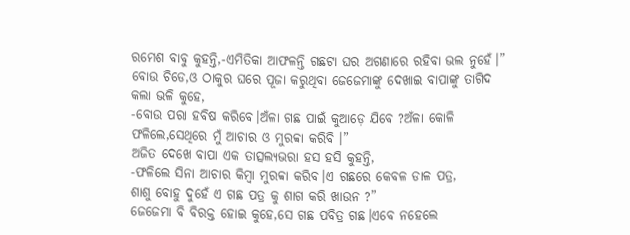ରମେଶ ବାବୁ କୁହନ୍ତି,-ଏମିତିକା ଆଫଳନ୍ତି ଗଛଟା ଘର ଅଗଣାରେ ରହିବା ଭଲ ନୁହେଁ।”
ବୋଉ ଚିଡେ,ଓ ଠାକୁର ଘରେ ପୂଜା କରୁଥିବା ଜେଜେମାଙ୍କୁ ଦେଖାଇ ବାପାଙ୍କୁ ତାଗିଦ କଲା ଭଳି କୁହେ,
-ବୋଉ ପରା ହବିଷ କରିବେ।ଅଁଳା ଗଛ ପାଇଁ କୁଆଡ଼େ ଯିବେ ?ଅଁଳା କୋଳି ଫଳିଲେ,ସେଥିରେ ମୁଁ ଆଚାର ଓ ମୁରବ୍ବା କରିବି ।”
ଅଜିତ ଦେଖେ ବାପା ଏକ ତାତ୍ସଲ୍ୟଭରା ହସ ହସି କୁହନ୍ତି,
-ଫଳିଲେ ସିନା ଆଚାର କିମ୍ବା ମୁରବ୍ବା କରିବ।ଏ ଗଛରେ କେବଳ ଡାଳ ପତ୍ର,
ଶାଶୁ ବୋହୁ ଦୁହେଁ ଏ ଗଛ ପତ୍ର କୁ ଶାଗ କରି ଖାଉନ ?”
ଜେଜେମା ବି ବିରକ୍ତ ହୋଇ କୁହେ,ସେ ଗଛ ପବିତ୍ର ଗଛ।ଏବେ ନହେଲେ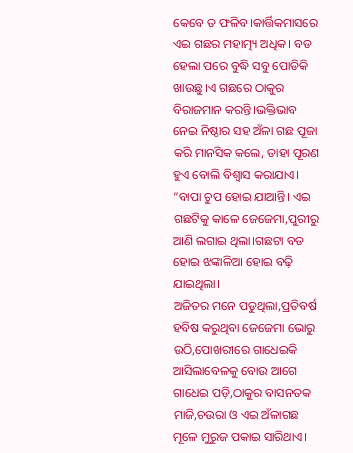କେବେ ତ ଫଳିବ।କାର୍ତ୍ତିକମାସରେ ଏଇ ଗଛର ମହାତ୍ମ୍ୟ ଅଧିକ। ବଡ ହେଲା ପରେ ବୁଦ୍ଧି ସବୁ ପୋଡିକି ଖାଉଛୁ।ଏ ଗଛରେ ଠାକୁର ବିରାଜମାନ କରନ୍ତି।ଭକ୍ତିଭାବ ନେଇ ନିଷ୍ଠାର ସହ ଅଁଳା ଗଛ ପୂଜା କରି ମାନସିକ କଲେ, ତାହା ପୂରଣ ହୁଏ ବୋଲି ବିଶ୍ୱାସ କରାଯାଏ। “ବାପା ଚୁପ ହୋଇ ଯାଆନ୍ତି। ଏଇ ଗଛଟିକୁ କାଳେ ଜେଜେମା,ପୁରୀରୁ ଆଣି ଲଗାଇ ଥିଲା।ଗଛଟା ବଡ ହୋଇ ଝଙ୍କାଳିଆ ହୋଇ ବଢ଼ି ଯାଇଥିଲା।
ଅଜିତର ମନେ ପଡୁଥିଲା,ପ୍ରତିବର୍ଷ ହବିଷ କରୁଥିବା ଜେଜେମା ଭୋରୁ ଉଠି,ପୋଖରୀରେ ଗାଧେଇକି ଆସିଲାବେଳକୁ ବୋଉ ଆଗେ ଗାଧେଇ ପଡ଼ି,ଠାକୁର ବାସନତକ ମାଜି,ଚଉରା ଓ ଏଇ ଅଁଳାଗଛ ମୂଳେ ମୁରୁଜ ପକାଇ ସାରିଥାଏ।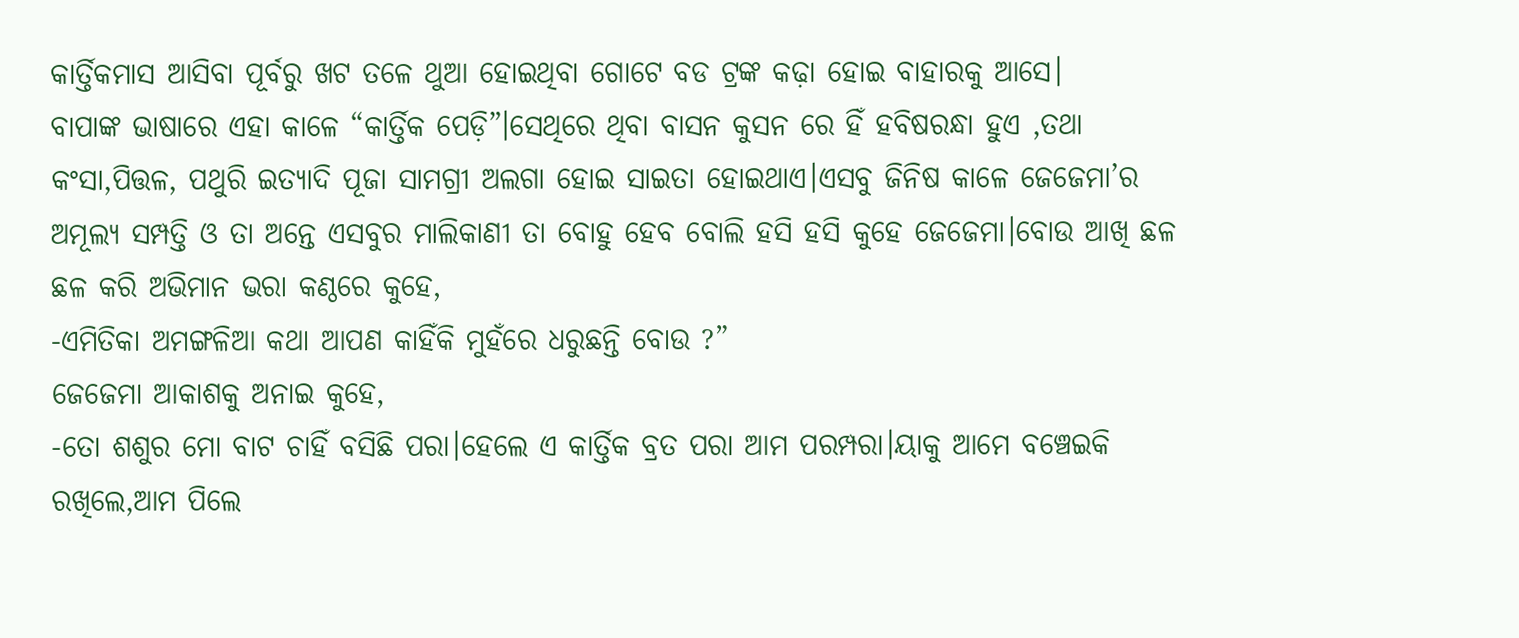କାର୍ତ୍ତିକମାସ ଆସିବା ପୂର୍ବରୁ ଖଟ ତଳେ ଥୁଆ ହୋଇଥିବା ଗୋଟେ ବଡ ଟ୍ରଙ୍କ କଢ଼ା ହୋଇ ବାହାରକୁ ଆସେ।
ବାପାଙ୍କ ଭାଷାରେ ଏହା କାଳେ “କାର୍ତ୍ତିକ ପେଡ଼ି”।ସେଥିରେ ଥିବା ବାସନ କୁସନ ରେ ହିଁ ହବିଷରନ୍ଧା ହୁଏ ,ତଥା କଂସା,ପିତ୍ତଳ, ପଥୁରି ଇତ୍ୟାଦି ପୂଜା ସାମଗ୍ରୀ ଅଲଗା ହୋଇ ସାଇତା ହୋଇଥାଏ।ଏସବୁ ଜିନିଷ କାଳେ ଜେଜେମା’ର ଅମୂଲ୍ୟ ସମ୍ପତ୍ତି ଓ ତା ଅନ୍ତେ ଏସବୁର ମାଲିକାଣୀ ତା ବୋହୁ ହେବ ବୋଲି ହସି ହସି କୁହେ ଜେଜେମା।ବୋଉ ଆଖି ଛଳ ଛଳ କରି ଅଭିମାନ ଭରା କଣ୍ଠରେ କୁହେ,
-ଏମିତିକା ଅମଙ୍ଗଳିଆ କଥା ଆପଣ କାହିଁକି ମୁହଁରେ ଧରୁଛନ୍ତି ବୋଉ ?”
ଜେଜେମା ଆକାଶକୁ ଅନାଇ କୁହେ,
-ତୋ ଶଶୁର ମୋ ବାଟ ଚାହିଁ ବସିଛି ପରା।ହେଲେ ଏ କାର୍ତ୍ତିକ ବ୍ରତ ପରା ଆମ ପରମ୍ପରା।ୟାକୁ ଆମେ ବଞ୍ଚେଇକି ରଖିଲେ,ଆମ ପିଲେ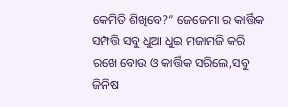କେମିତି ଶିଖିବେ?” ଜେଜେମା ର କାର୍ତ୍ତିକ ସମ୍ପତ୍ତି ସବୁ ଧୁଆ ଧୁଇ ମଜାମଜି କରି ରଖେ ବୋଉ ଓ କାର୍ତ୍ତିକ ସରିଲେ,ସବୁ ଜିନିଷ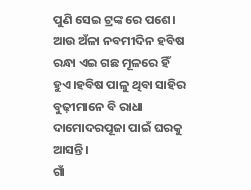ପୁଣି ସେଇ ଟ୍ରଙ୍କ ରେ ପଶେ। ଆଉ ଅଁଳା ନବମୀଦିନ ହବିଷ ରନ୍ଧା ଏଇ ଗଛ ମୂଳରେ ହିଁ ହୁଏ।ହବିଷ ପାଳୁ ଥିବା ସାହିର ବୁଢ଼ୀମାନେ ବି ରାଧା ଦାମୋଦରପୂଜା ପାଇଁ ଘରକୁ ଆସନ୍ତି।
ଗାଁ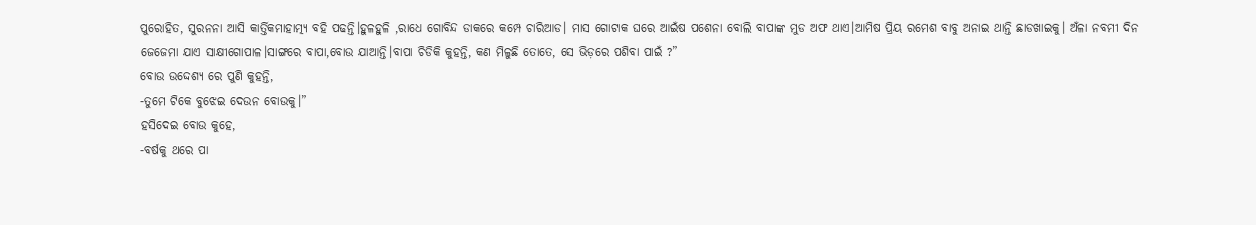ପୁରୋହିତ, ସୁରନନା ଆସି କାର୍ତ୍ତିକମାହାତ୍ମ୍ୟ ବହି ପଢନ୍ତି।ହୁଳହୁଳି ,ରାଧେ ଗୋବିନ୍ଦ ଡାକରେ କମ୍ପେ ଚାରିଆଡ। ମାସ ଗୋଟାକ ଘରେ ଆଇଁଷ ପଶେନା ବୋଲି ବାପାଙ୍କ ମୁଡ ଅଫ ଥାଏ।ଆମିଷ ପ୍ରିୟ ରମେଶ ବାବୁ ଅନାଇ ଥାନ୍ତି ଛାଡଖାଇକୁ। ଅଁଳା ନବମୀ ଦିନ ଜେଜେମା ଯାଏ ସାକ୍ଷୀଗୋପାଳ।ସାଙ୍ଗରେ ବାପା,ବୋଉ ଯାଆନ୍ତି।ବାପା ଚିଡିକି କୁହନ୍ତି, କଣ ମିଳୁଛି ତୋତେ, ସେ ଭିଡ଼ରେ ପଶିବା ପାଇଁ ?”
ବୋଉ ଉଦ୍ଦେଶ୍ୟ ରେ ପୁଣି କୁହନ୍ତି,
-ତୁମେ ଟିକେ ବୁଝେଇ ଦେଉନ ବୋଉକୁ।”
ହସିଦେଇ ବୋଉ କୁହେ,
-ବର୍ଷକୁ ଥରେ ପା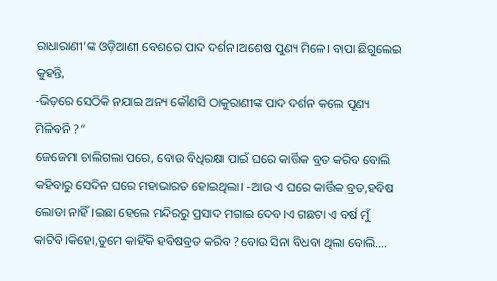ରାଧାରାଣୀ’ଙ୍କ ଓଡ଼ିଆଣୀ ବେଶରେ ପାଦ ଦର୍ଶନ।ଅଶେଷ ପୁଣ୍ୟ ମିଳେ। ବାପା ଛିଗୁଲେଇ କୁହନ୍ତି,
-ଭିଡ଼ରେ ସେଠିକି ନଯାଇ ଅନ୍ୟ କୌଣସି ଠାକୁରାଣୀଙ୍କ ପାଦ ଦର୍ଶନ କଲେ ପୂଣ୍ୟ ମିଳିବନି ?”
ଜେଜେମା ଚାଲିଗଲା ପରେ, ବୋଉ ବିଧିରକ୍ଷା ପାଇଁ ଘରେ କାର୍ତ୍ତିକ ବ୍ରତ କରିବ ବୋଲି କହିବାରୁ ସେଦିନ ଘରେ ମହାଭାରତ ହୋଇଥିଲା। -ଆଉ ଏ ଘରେ କାର୍ତ୍ତିକ ବ୍ରତ,ହବିଷ ଲୋଡା ନାହିଁ।ଇଛା ହେଲେ ମନ୍ଦିରରୁ ପ୍ରସାଦ ମଗାଇ ଦେବ।ଏ ଗଛଟା ଏ ବର୍ଷ ମୁଁ କାଟିବି।କିହୋ,ତୁମେ କାହିଁକି ହବିଷବ୍ରତ କରିବ ?ବୋଉ ସିନା ବିଧବା ଥିଲା ବୋଲି….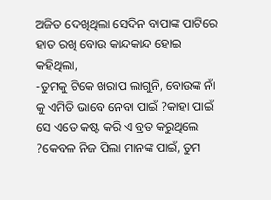ଅଜିତ ଦେଖିଥିଲା ସେଦିନ ବାପାଙ୍କ ପାଟିରେ ହାତ ରଖି ବୋଉ କାନ୍ଦକାନ୍ଦ ହୋଇ କହିଥିଲା,
-ତୁମକୁ ଟିକେ ଖରାପ ଲାଗୁନି, ବୋଉଙ୍କ ନାଁ କୁ ଏମିତି ଭାବେ ନେବା ପାଇଁ ?କାହା ପାଇଁ ସେ ଏତେ କଷ୍ଟ କରି ଏ ବ୍ରତ କରୁଥିଲେ ?କେବଳ ନିଜ ପିଲା ମାନଙ୍କ ପାଇଁ, ତୁମ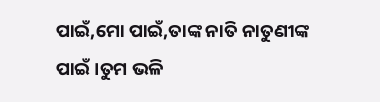ପାଇଁ,ମୋ ପାଇଁ,ତାଙ୍କ ନାତି ନାତୁଣୀଙ୍କ ପାଇଁ।ତୁମ ଭଳି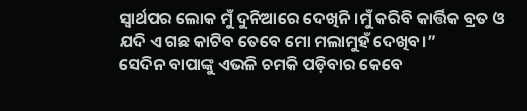ସ୍ୱାର୍ଥପର ଲୋକ ମୁଁ ଦୁନିଆରେ ଦେଖିନି।ମୁଁ କରିବି କାର୍ତ୍ତିକ ବ୍ରତ ଓ ଯଦି ଏ ଗଛ କାଟିବ ତେବେ ମୋ ମଲାମୁହଁ ଦେଖିବ।”
ସେଦିନ ବାପାଙ୍କୁ ଏଭଳି ଚମକି ପଡ଼ିବାର କେବେ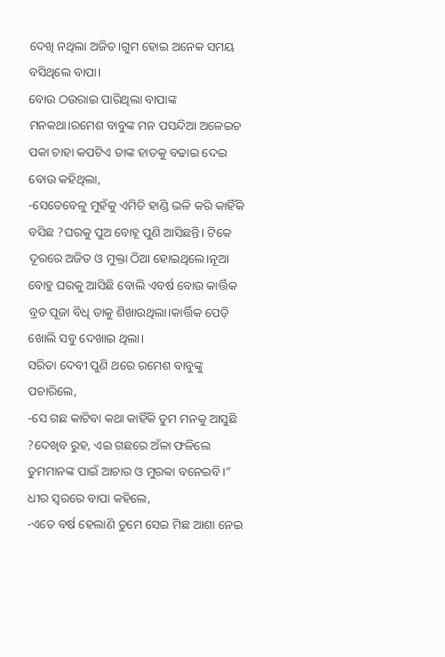ଦେଖି ନଥିଲା ଅଜିତ।ଗୁମ ହୋଇ ଅନେକ ସମୟ ବସିଥିଲେ ବାପା।
ବୋଉ ଠଉରାଇ ପାରିଥିଲା ବାପାଙ୍କ ମନକଥା।ରମେଶ ବାବୁଙ୍କ ମନ ପସନ୍ଦିଆ ଅଳେଇଚ ପକା ଚାହା କପଟିଏ ତାଙ୍କ ହାତକୁ ବଢାଇ ଦେଇ ବୋଉ କହିଥିଲା,
-ସେତେବେଳୁ ମୁହଁକୁ ଏମିତି ହାଣ୍ଡି ଭଳି କରି କାହିଁକି ବସିଛ ?ଘରକୁ ପୁଅ ବୋହୂ ପୁଣି ଆସିଛନ୍ତି। ଟିକେ ଦୂରରେ ଅଜିତ ଓ ମୁକ୍ତା ଠିଆ ହୋଇଥିଲେ।ନୂଆ ବୋହୁ ଘରକୁ ଆସିଛି ବୋଲି ଏବର୍ଷ ବୋଉ କାର୍ତ୍ତିକ ବ୍ରତ ପୂଜା ବିଧି ତାକୁ ଶିଖାଉଥିଲା।କାର୍ତ୍ତିକ ପେଡ଼ି ଖୋଲି ସବୁ ଦେଖାଇ ଥିଲା।
ସରିତା ଦେବୀ ପୁଣି ଥରେ ରମେଶ ବାବୁଙ୍କୁ ପଚାରିଲେ,
-ସେ ଗଛ କାଟିବା କଥା କାହିଁକି ତୁମ ମନକୁ ଆସୁଛି ?ଦେଖିବ ରୁହ, ଏଇ ଗଛରେ ଅଁଳା ଫଳିଲେ ତୁମମାନଙ୍କ ପାଇଁ ଆଚାର ଓ ମୁରବ୍ବା ବନେଇବି।”
ଧୀର ସ୍ବରରେ ବାପା କହିଲେ,
-ଏତେ ବର୍ଷ ହେଲାଣି ତୁମେ ସେଇ ମିଛ ଆଶା ନେଇ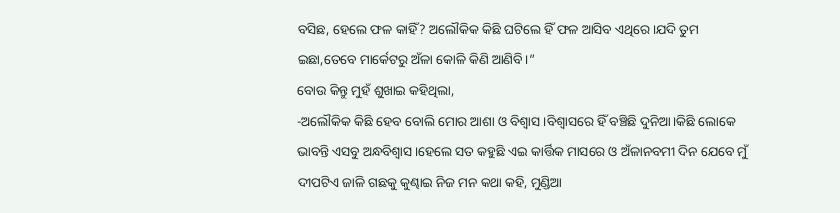ବସିଛ, ହେଲେ ଫଳ କାହିଁ? ଅଲୌକିକ କିଛି ଘଟିଲେ ହିଁ ଫଳ ଆସିବ ଏଥିରେ।ଯଦି ତୁମ ଇଛା,ତେବେ ମାର୍କେଟରୁ ଅଁଳା କୋଳି କିଣି ଆଣିବି।”
ବୋଉ କିନ୍ତୁ ମୁହଁ ଶୁଖାଇ କହିଥିଲା,
-ଅଲୌକିକ କିଛି ହେବ ବୋଲି ମୋର ଆଶା ଓ ବିଶ୍ୱାସ।ବିଶ୍ୱାସରେ ହିଁ ବଞ୍ଚିଛି ଦୁନିଆ।କିଛି ଲୋକେ ଭାବନ୍ତି ଏସବୁ ଅନ୍ଧବିଶ୍ୱାସ।ହେଲେ ସତ କହୁଛି ଏଇ କାର୍ତ୍ତିକ ମାସରେ ଓ ଅଁଳାନବମୀ ଦିନ ଯେବେ ମୁଁ ଦୀପଟିଏ ଜାଳି ଗଛକୁ କୁଣ୍ଢାଇ ନିଜ ମନ କଥା କହି, ମୁଣ୍ଡିଆ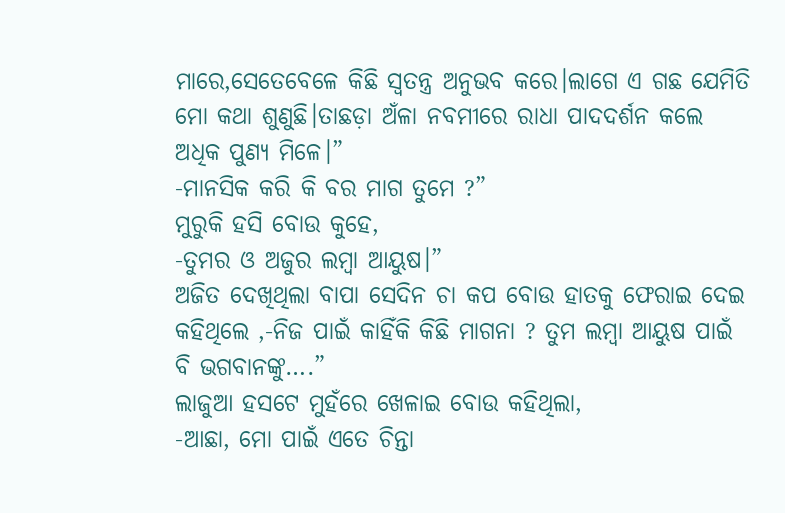ମାରେ,ସେତେବେଳେ କିଛି ସ୍ଵତନ୍ତ୍ର ଅନୁଭବ କରେ।ଲାଗେ ଏ ଗଛ ଯେମିତି ମୋ କଥା ଶୁଣୁଛି।ତାଛଡ଼ା ଅଁଳା ନବମୀରେ ରାଧା ପାଦଦର୍ଶନ କଲେ ଅଧିକ ପୁଣ୍ୟ ମିଳେ।”
-ମାନସିକ କରି କି ବର ମାଗ ତୁମେ ?”
ମୁରୁକି ହସି ବୋଉ କୁହେ,
-ତୁମର ଓ ଅଜୁର ଲମ୍ବା ଆୟୁଷ।”
ଅଜିତ ଦେଖିଥିଲା ବାପା ସେଦିନ ଚା କପ ବୋଉ ହାତକୁ ଫେରାଇ ଦେଇ କହିଥିଲେ ,-ନିଜ ପାଇଁ କାହିଁକି କିଛି ମାଗନା ? ତୁମ ଲମ୍ବା ଆୟୁଷ ପାଇଁ ବି ଭଗବାନଙ୍କୁ….”
ଲାଜୁଆ ହସଟେ ମୁହଁରେ ଖେଳାଇ ବୋଉ କହିଥିଲା,
-ଆଛା, ମୋ ପାଇଁ ଏତେ ଚିନ୍ତା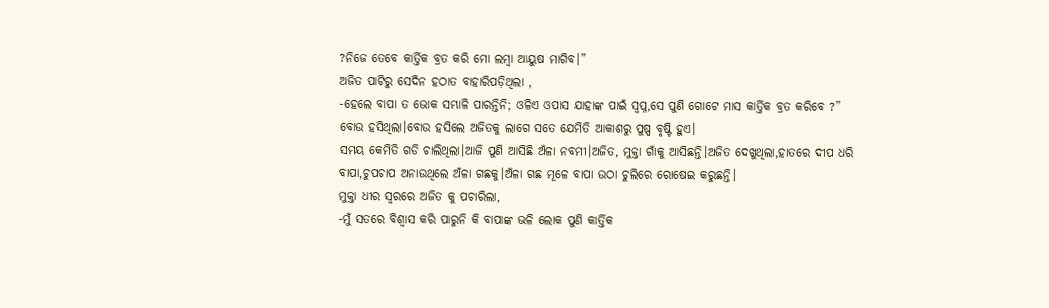?ନିଜେ ତେବେ କାର୍ତ୍ତିକ ବ୍ରତ କରି ମୋ ଲମ୍ବା ଆୟୁଷ ମାଗିବ।”
ଅଜିତ ପାଟିରୁ ସେଦିନ ହଠାତ ବାହାରିପଡ଼ିଥିଲା ,
-ହେଲେ ବାପା ତ ଭୋକ ସମ୍ଭାଳି ପାରନ୍ତିନି; ଓଳିଏ ଓପାସ ଯାହାଙ୍କ ପାଇଁ ସ୍ଵପ୍ନ,ସେ ପୁଣି ଗୋଟେ ମାସ କାର୍ତ୍ତିକ ବ୍ରତ କରିବେ ?”
ବୋଉ ହସିଥିଲା।ବୋଉ ହସିଲେ ଅଜିତକୁ ଲାଗେ ସତେ ଯେମିତି ଆକାଶରୁ ପୁଷ୍ପ ବୃଷ୍ଟି ହୁଏ।
ସମୟ କେମିତି ଗଡି ଚାଲିଥିଲା।ଆଜି ପୁଣି ଆସିଛି ଅଁଳା ନବମୀ।ଅଜିତ, ମୁକ୍ତା ଗାଁକୁ ଆସିଛନ୍ତି।ଅଜିତ ଦେଖୁଥିଲା,ହାତରେ ଦୀପ ଧରି ବାପା,ଚୁପଚାପ ଅନାଉଥିଲେ ଅଁଳା ଗଛକୁ।ଅଁଳା ଗଛ ମୂଳେ ବାପା ଉଠା ଚୁଲିରେ ରୋଷେଇ କରୁଛନ୍ତି।
ମୁକ୍ତା ଧୀର ସ୍ୱରରେ ଅଜିତ କୁ ପଚାରିଲା,
-ମୁଁ ସତରେ ବିଶ୍ୱାସ କରି ପାରୁନି କି ବାପାଙ୍କ ଭଳି ଲୋକ ପୁଣି କାର୍ତ୍ତିକ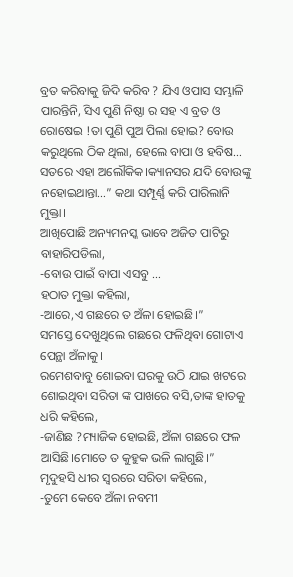ବ୍ରତ କରିବାକୁ ଜିଦି କରିବ ? ଯିଏ ଓପାସ ସମ୍ଭାଳି ପାରନ୍ତିନି, ସିଏ ପୁଣି ନିଷ୍ଠା ର ସହ ଏ ବ୍ରତ ଓ ରୋଷେଇ !ତା ପୁଣି ପୁଅ ପିଲା ହୋଇ? ବୋଉ କରୁଥିଲେ ଠିକ ଥିଲା, ହେଲେ ବାପା ଓ ହବିଷ… ସତରେ ଏହା ଅଲୌକିକ।କ୍ୟାନସର ଯଦି ବୋଉଙ୍କୁ ନହୋଇଥାନ୍ତା…” କଥା ସମ୍ପୂର୍ଣ୍ଣ କରି ପାରିଲାନି ମୁକ୍ତା।
ଆଖିପୋଛି ଅନ୍ୟମନସ୍କ ଭାବେ ଅଜିତ ପାଟିରୁ ବାହାରିପଡିଲା,
-ବୋଉ ପାଇଁ ବାପା ଏସବୁ …
ହଠାତ ମୁକ୍ତା କହିଲା,
-ଆରେ,ଏ ଗଛରେ ତ ଅଁଳା ହୋଇଛି।”
ସମସ୍ତେ ଦେଖୁଥିଲେ ଗଛରେ ଫଳିଥିବା ଗୋଟାଏ ପେନ୍ଥା ଅଁଳାକୁ।
ରମେଶବାବୁ ଶୋଇବା ଘରକୁ ଉଠି ଯାଇ ଖଟରେ ଶୋଇଥିବା ସରିତା ଙ୍କ ପାଖରେ ବସି,ତାଙ୍କ ହାତକୁ ଧରି କହିଲେ,
-ଜାଣିଛ ?ମ୍ୟାଜିକ ହୋଇଛି, ଅଁଳା ଗଛରେ ଫଳ ଆସିଛି।ମୋତେ ତ କୁହୁକ ଭଳି ଲାଗୁଛି।”
ମୃଦୁହସି ଧୀର ସ୍ବରରେ ସରିତା କହିଲେ,
-ତୁମେ କେବେ ଅଁଳା ନବମୀ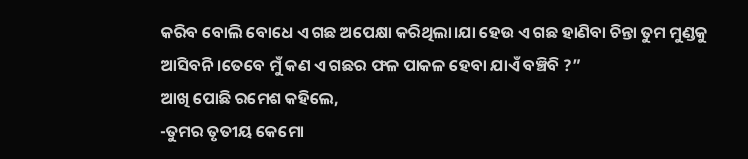କରିବ ବୋଲି ବୋଧେ ଏ ଗଛ ଅପେକ୍ଷା କରିଥିଲା।ଯା ହେଉ ଏ ଗଛ ହାଣିବା ଚିନ୍ତା ତୁମ ମୁଣ୍ଡକୁ ଆସିବନି।ତେବେ ମୁଁ କଣ ଏ ଗଛର ଫଳ ପାକଳ ହେବା ଯାଏଁ ବଞ୍ଚିବି ?”
ଆଖି ପୋଛି ରମେଶ କହିଲେ,
-ତୁମର ତୃତୀୟ କେମୋ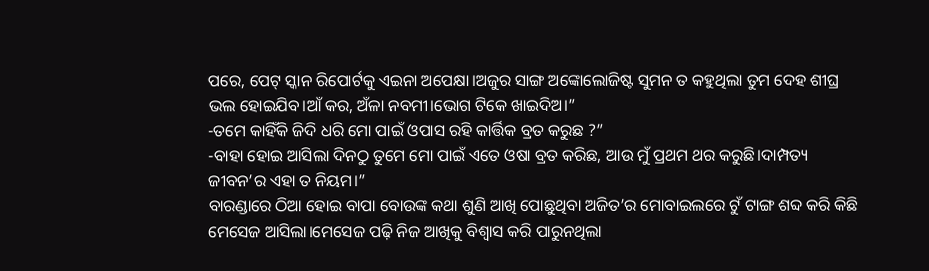ପରେ, ପେଟ୍ ସ୍କାନ ରିପୋର୍ଟକୁ ଏଇନା ଅପେକ୍ଷା।ଅଜୁର ସାଙ୍ଗ ଅଙ୍କୋଲୋଜିଷ୍ଟ ସୁମନ ତ କହୁଥିଲା ତୁମ ଦେହ ଶୀଘ୍ର ଭଲ ହୋଇଯିବ।ଆଁ କର, ଅଁଳା ନବମୀ।ଭୋଗ ଟିକେ ଖାଇଦିଅ।”
-ତମେ କାହିଁକି ଜିଦି ଧରି ମୋ ପାଇଁ ଓପାସ ରହି କାର୍ତ୍ତିକ ବ୍ରତ କରୁଛ ?”
-ବାହା ହୋଇ ଆସିଲା ଦିନଠୁ ତୁମେ ମୋ ପାଇଁ ଏତେ ଓଷା ବ୍ରତ କରିଛ, ଆଉ ମୁଁ ପ୍ରଥମ ଥର କରୁଛି।ଦାମ୍ପତ୍ୟ ଜୀବନ’ର ଏହା ତ ନିୟମ।”
ବାରଣ୍ଡାରେ ଠିଆ ହୋଇ ବାପା ବୋଉଙ୍କ କଥା ଶୁଣି ଆଖି ପୋଛୁଥିବା ଅଜିତ’ର ମୋବାଇଲରେ ଟୁଁ ଟାଙ୍ଗ ଶବ୍ଦ କରି କିଛି ମେସେଜ ଆସିଲା।ମେସେଜ ପଢ଼ି ନିଜ ଆଖିକୁ ବିଶ୍ୱାସ କରି ପାରୁନଥିଲା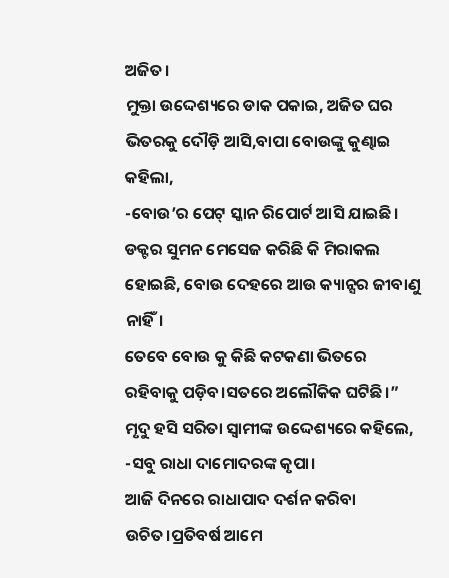ଅଜିତ।
ମୁକ୍ତା ଉଦ୍ଦେଶ୍ୟରେ ଡାକ ପକାଇ, ଅଜିତ ଘର ଭିତରକୁ ଦୌଡ଼ି ଆସି,ବାପା ବୋଉଙ୍କୁ କୁଣ୍ଢାଇ କହିଲା,
-ବୋଉ’ର ପେଟ୍ ସ୍କାନ ରିପୋର୍ଟ ଆସି ଯାଇଛି। ଡକ୍ଟର ସୁମନ ମେସେଜ କରିଛି କି ମିରାକଲ ହୋଇଛି, ବୋଉ ଦେହରେ ଆଉ କ୍ୟାନ୍ସର ଜୀବାଣୁ ନାହିଁ।
ତେବେ ବୋଉ କୁ କିଛି କଟକଣା ଭିତରେ ରହିବାକୁ ପଡ଼ିବ।ସତରେ ଅଲୌକିକ ଘଟିଛି।”
ମୃଦୁ ହସି ସରିତା ସ୍ଵାମୀଙ୍କ ଉଦ୍ଦେଶ୍ୟରେ କହିଲେ,
-ସବୁ ରାଧା ଦାମୋଦରଙ୍କ କୃପା।
ଆଜି ଦିନରେ ରାଧାପାଦ ଦର୍ଶନ କରିବା ଉଚିତ।ପ୍ରତିବର୍ଷ ଆମେ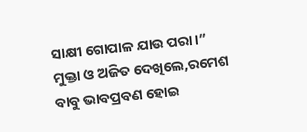ସାକ୍ଷୀ ଗୋପାଳ ଯାଉ ପରା।”
ମୁକ୍ତା ଓ ଅଜିତ ଦେଖିଲେ,ରମେଶ ବାବୁ ଭାବପ୍ରବଣ ହୋଇ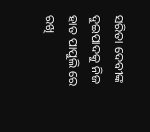ସରିତା ଦେବୀଙ୍କ ଦୁଇପାଦକୁ ନିଜ ହାତ ପାପୁଲି ରେ ରଖି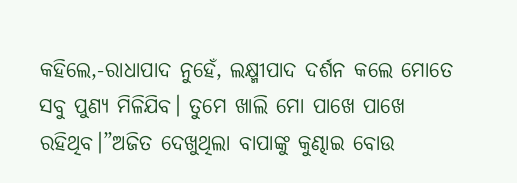କହିଲେ,-ରାଧାପାଦ ନୁହେଁ, ଲକ୍ଷ୍ମୀପାଦ ଦର୍ଶନ କଲେ ମୋତେ ସବୁ ପୁଣ୍ୟ ମିଳିଯିବ। ତୁମେ ଖାଲି ମୋ ପାଖେ ପାଖେ ରହିଥିବ।”ଅଜିତ ଦେଖୁଥିଲା ବାପାଙ୍କୁ କୁଣ୍ଢାଇ ବୋଉ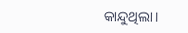କାନ୍ଦୁଥିଲା।